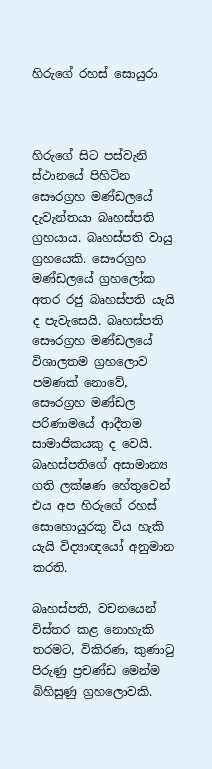හිරුගේ රහස් සොයුරා



හිරුගේ සිට පස්වැනි ස්ථානයේ පිහිටින සෞරග්‍රහ මණ්ඩලයේ දැවැන්තයා බෘහස්පති ග්‍රහයාය. බෘහස්පති වායු ග්‍රහයෙකි. සෞරග්‍රහ මණ්ඩලයේ ග්‍රහලෝක අතර රජු බෘහස්පති යැයි ද පැවැසෙයි. බෘහස්පති සෞරග්‍රහ මණ්ඩලයේ විශාලතම ග්‍රහලොව පමණක් නොවේ, සෞරග්‍රහ මණ්ඩල පරිණාමයේ ආදීතම සාමාජිකයකු ද වෙයි. බෘහස්පතිගේ අසාමාන්‍ය ගති ලක්ෂණ හේතුවෙන් එය අප හිරුගේ රහස් සොහොයුරකු විය හැකි යැයි විද්‍යාඥයෝ අනුමාන කරති.

බෘහස්පති, වචනයෙන් විස්තර කළ නොහැකි තරමට, විකිරණ, කුණාටු පිරුණු ප්‍රචණ්ඩ මෙන්ම බිහිසුණු ග්‍රහලොවකි.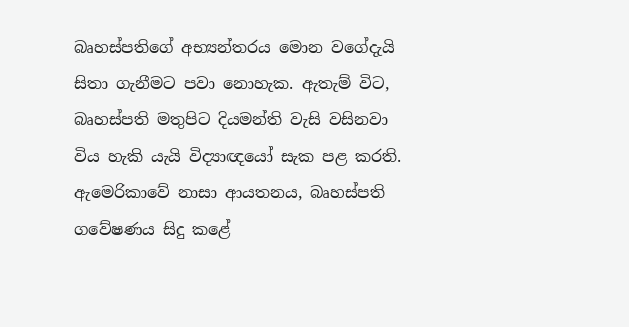බෘහස්පතිගේ අභ්‍යන්තරය මොන වගේදැයි සිතා ගැනීමට පවා නොහැක. ඇතැම් විට, බෘහස්පති මතුපිට දියමන්ති වැසි වසිනවා විය හැකි යැයි විද්‍යාඥයෝ සැක පළ කරති.  ඇමෙරිකාවේ නාසා ආයතනය, බෘහස්පති ගවේෂණය සිදු කළේ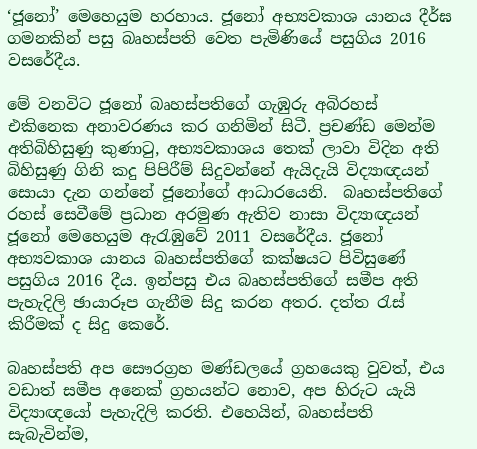‘ජූනෝ’ මෙහෙයුම හරහාය. ජූනෝ අභ්‍යවකාශ යානය දීර්ඝ ගමනකින් පසු බෘහස්පති වෙත පැමිණියේ පසුගිය 2016 වසරේදීය.

මේ වනවිට ජූනෝ බෘහස්පතිගේ ගැඹුරු අබිරහස් එකිනෙක අනාවරණය කර ගනිමින් සිටී. ප්‍රචණ්ඩ මෙන්ම අතිබිහිසුණු කුණාටු, අභ්‍යවකාශය තෙක් ලාවා විදින අති බිහිසුණු ගිනි කදු පිපිරීම් සිදුවන්නේ ඇයිදැයි විද්‍යාඥයන් සොයා දැන ගන්නේ ජූනෝගේ ආධාරයෙනි.  බෘහස්පතිගේ රහස් සෙවීමේ ප්‍රධාන අරමුණ ඇතිව නාසා විද්‍යාඥයන් ජූනෝ මෙහෙයුම ඇරැඹුවේ 2011 වසරේදීය. ජූනෝ අභ්‍යවකාශ යානය බෘහස්පතිගේ කක්ෂයට පිවිසුණේ පසුගිය 2016 දීය. ඉන්පසු එය බෘහස්පතිගේ සමීප අති පැහැදිලි ඡායාරූප ගැනීම සිදු කරන අතර. දත්ත රැස් කිරීමක් ද සිදු කෙරේ.

බෘහස්පති අප සෞරග්‍රහ මණ්ඩලයේ ග්‍රහයෙකු වුවත්, එය වඩාත් සමීප අනෙක් ග්‍රහයන්ට නොව, අප හිරුට යැයි විද්‍යාඥයෝ පැහැදිලි කරති. එහෙයින්, බෘහස්පති සැබැවින්ම,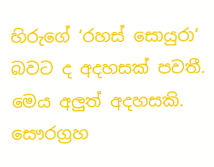හිරුගේ ‘රහස් සොයුරා’ බවට ද අදහසක් පවතී. මෙය අලුත් අදහසකි. සෞරග්‍රහ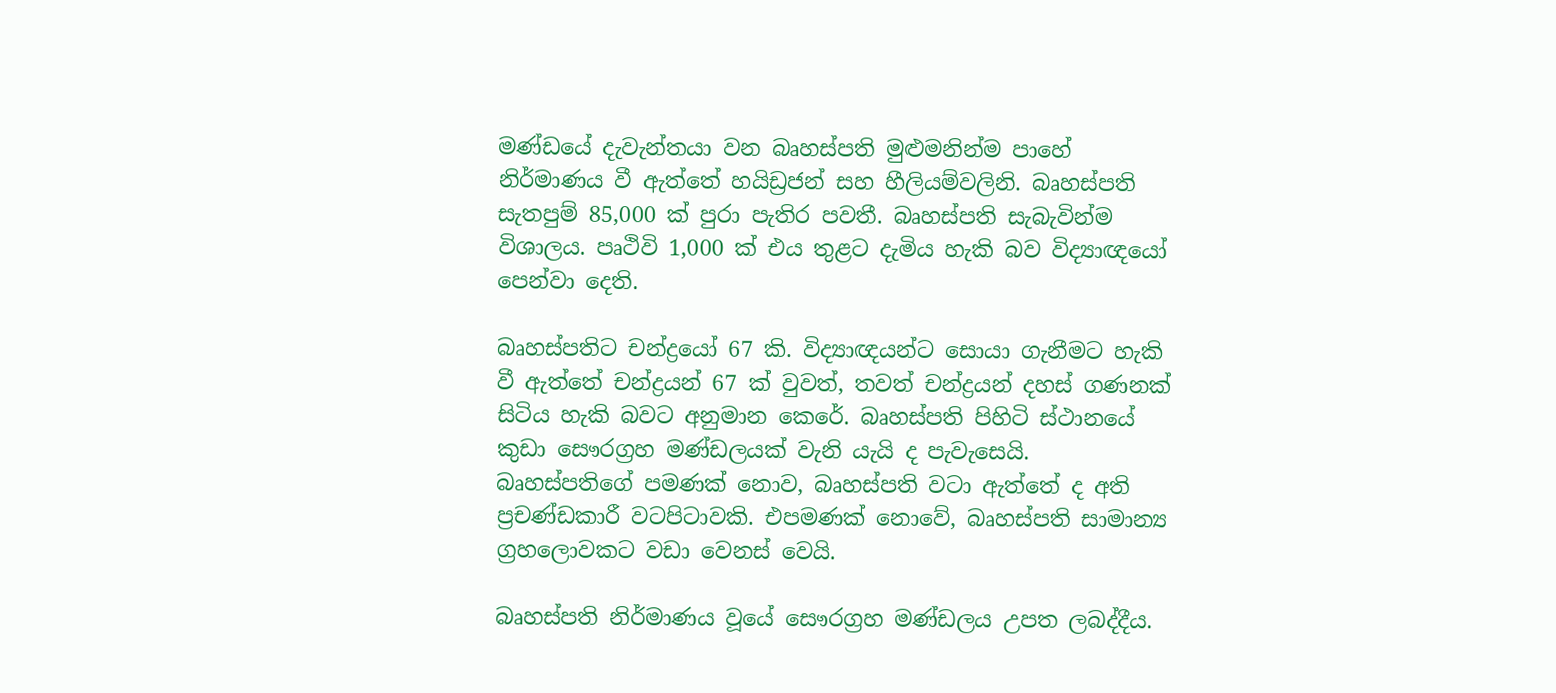මණ්ඩයේ දැවැන්තයා වන බෘහස්පති මුළුමනින්ම පාහේ නිර්මාණය වී ඇත්තේ හයිඩ්‍රජන් සහ හීලියම්වලිනි. බෘහස්පති සැතපුම් 85,000 ක් පුරා පැතිර පවතී. බෘහස්පති සැබැවින්ම විශාලය. පෘථිවි 1,000 ක් එය තුළට දැමිය හැකි බව විද්‍යාඥයෝ පෙන්වා දෙති.

බෘහස්පතිට චන්ද්‍රයෝ 67 කි. විද්‍යාඥයන්ට සොයා ගැනීමට හැකි වී ඇත්තේ චන්ද්‍රයන් 67 ක් වුවත්, තවත් චන්ද්‍රයන් දහස් ගණනක් සිටිය හැකි බවට අනුමාන කෙරේ. බෘහස්පති පිහිටි ස්ථානයේ කුඩා සෞරග්‍රහ මණ්ඩලයක් වැනි යැයි ද පැවැසෙයි. බෘහස්පතිගේ පමණක් නොව, බෘහස්පති වටා ඇත්තේ ද අති ප්‍රචණ්ඩකාරී වටපිටාවකි. එපමණක් නොවේ, බෘහස්පති සාමාන්‍ය ග්‍රහලොවකට වඩා වෙනස් වෙයි.

බෘහස්පති නිර්මාණය වූයේ සෞරග්‍රහ මණ්ඩලය උපත ලබද්දීය.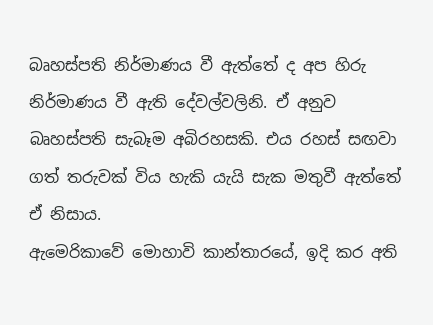බෘහස්පති නිර්මාණය වී ඇත්තේ ද අප හිරු නිර්මාණය වී ඇති දේවල්වලිනි. ඒ අනුව බෘහස්පති සැබෑම අබිරහසකි. එය රහස් සඟවා ගත් තරුවක් විය හැකි යැයි සැක මතුවී ඇත්තේ ඒ නිසාය.
ඇමෙරිකාවේ මොහාවි කාන්තාරයේ, ඉදි කර අති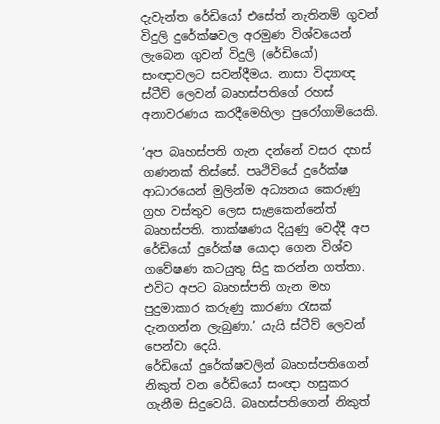දැවැන්ත රේඩියෝ එසේත් නැතිනම් ගුවන් විදුලි දුරේක්ෂවල අරමුණ විශ්වයෙන් ලැබෙන ගුවන් විදුලි (රේඩියෝ) සංඥාවලට සවන්දීමය. නාසා විද්‍යාඥ ස්ටීව් ලෙවන් බෘහස්පතිගේ රහස් අනාවරණය කරදීමෙහිලා පුරෝගාමියෙකි.

‘අප බෘහස්පති ගැන දන්නේ වසර දහස් ගණනක් තිස්සේ. පෘථිවියේ දුරේක්ෂ ආධාරයෙන් මුලින්ම අධ්‍යනය කෙරුණු ග්‍රහ වස්තුව ලෙස සැළකෙන්නේත් බෘහස්පති. තාක්ෂණය දියුණු වෙද්දී අප රේඩියෝ දුරේක්ෂ යොදා ගෙන විශ්ව ගවේෂණ කටයුතු සිදු කරන්න ගත්තා. එවිට අපට බෘහස්පති ගැන මහ පුදුමාකාර කරුණු කාරණා රැසක් දැනගන්න ලැබුණා.’ යැයි ස්ටීව් ලෙවන් පෙන්වා දෙයි.
රේඩියෝ දුරේක්ෂවලින් බෘහස්පතිගෙන් නිකුත් වන රේඩියෝ සංඥා හසුකර ගැනීම සිදුවෙයි. බෘහස්පතිගෙන් නිකුත්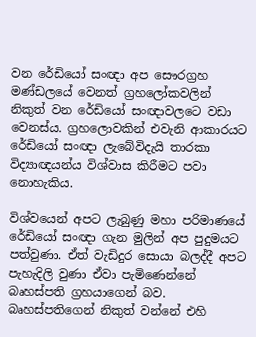වන රේඩියෝ සංඥා අප සෞරග්‍රහ මණ්ඩලයේ වෙනත් ග්‍රහලෝකවලින් නිකුත් වන රේඩියෝ සංඥාවලටෙ වඩා වෙනස්ය. ග්‍රහලොවකින් එවැනි ආකාරයට රේඩියෝ සංඥා ලැබේවිදැයි තාරකා විද්‍යාඥයන්ය විශ්වාස කිරීමට පවා නොහැකිය.

විශ්වයෙන් අපට ලැබුණු මහා පරිමාණයේ රේඩියෝ සංඥා ගැන මුලින් අප පුදුමයට පත්වුණා. ඒත් වැඩිදුර සොයා බලද්දී අපට පැහැදිලි වුණා ඒවා පැමිණෙන්නේ බෘහස්පති ග්‍රහයාගෙන් බව. බෘහස්පතිගෙන් නිකුත් වන්නේ එහි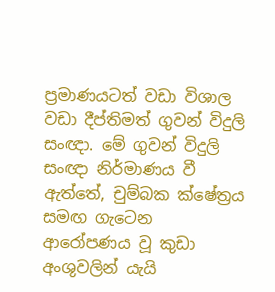ප්‍රමාණයටත් වඩා විශාල වඩා දීප්තිමත් ගුවන් විදුලි සංඥා. මේ ගුවන් විදුලි සංඥා නිර්මාණය වී ඇත්තේ, චුම්බක ක්ෂේත්‍රය සමඟ ගැටෙන ආරෝපණය වූ කුඩා අංශුවලින් යැයි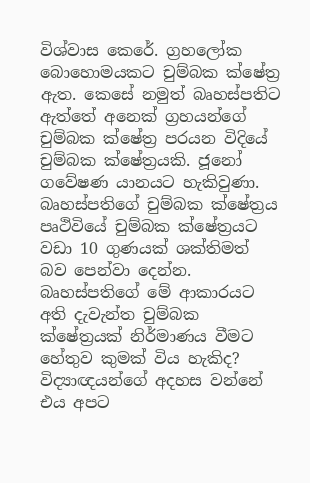විශ්වාස කෙරේ. ග්‍රහලෝක බොහොමයකට චුම්බක ක්ෂේත්‍ර ඇත. කෙසේ නමුත් බෘහස්පතිට ඇත්තේ අනෙක් ග්‍රහයන්ගේ චුම්බක ක්ෂේත්‍ර පරයන විදියේ චුම්බක ක්ෂේත්‍රයකි. ජූනෝ ගවේෂණ යානයට හැකිවුණා. බෘහස්පතිගේ චුම්බක ක්ෂේත්‍රය පෘථිවියේ චුම්බක ක්ෂේත්‍රයට වඩා 10 ගුණයක් ශක්තිමත් බව පෙන්වා දෙන්න. බෘහස්පතිගේ මේ ආකාරයට අති දැවැන්ත චුම්බක ක්ෂේත්‍රයක් නිර්මාණය වීමට හේතුව කුමක් විය හැකිද? විද්‍යාඥයන්ගේ අදහස වන්නේ එය අපට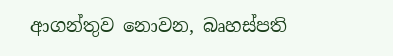ආගන්තුව නොවන, බෘහස්පති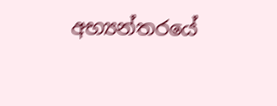අභ්‍යන්තරයේ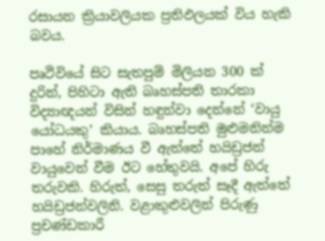රසායන ක්‍රියාවලියක ප්‍රතිඵලයක් විය හැකි බවය.

පෘථිවියේ සිට සැතපුම් මිලියන 300 ක් දුරින්, පිහිටා ඇති බෘහස්පති තාරකා විද්‍යාඥයන් විසින් හඳුන්වා දෙන්නේ ‘වායු යෝධයකු’ කියාය. බෘහස්පති මුළුමනින්ම පාහේ නිර්මාණය වී ඇත්තේ හයිඩ්‍රජන් වායුවෙන් වීම ඊට හේතුවයි. අපේ හිරු තරුවකි. හිරුත්, සෙසු තරුත් සෑදී ඇත්තේ හයිඩ්‍රජන්වලිනි. වළාකුළුවලින් පිරුණු ප්‍රචණ්ඩකාරී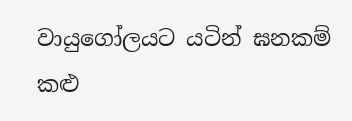වායුගෝලයට යටින් ඝනකම් කළු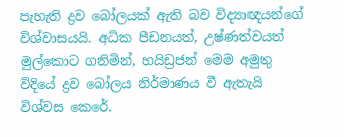පැහැති ද්‍රව බෝලයක් ඇති බව විද්‍යාඥයන්ගේ විශ්වාසයයි. අධික පීඩනයත්, උෂ්ණත්වයත් මුල්කොට ගනිමින්, හයිඩ්‍රජන් මෙම අමුතු විදියේ ද්‍රව බෝලය නිර්මාණය වී ඇතැයි විශ්වස කෙරේ.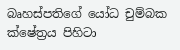බෘහස්පතිගේ යෝධ චුම්බක ක්ෂේත්‍රය පිහිටා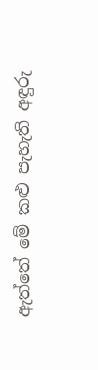ඇත්තේ මේ කළු පැහැති අඳුරු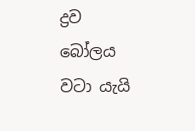ද්‍රව බෝලය වටා යැයි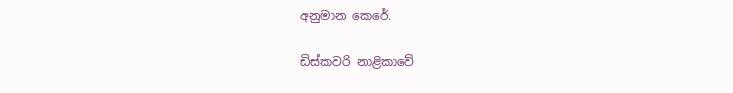අනුමාන කෙරේ.

ඩිස්කවරි නාළිකාවේ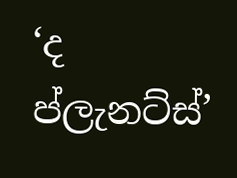‘ද ප්ලැනට්ස්’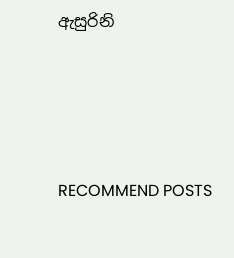ඇසුරිනි




RECOMMEND POSTS